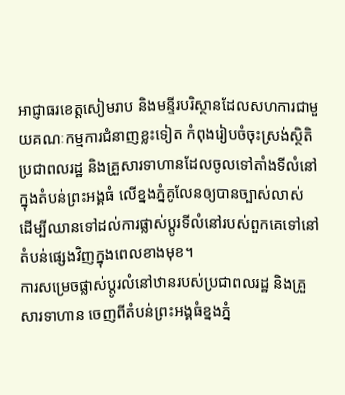អាជ្ញាធរខេត្តសៀមរាប និងមន្ទីរបរិស្ថានដែលសហការជាមួយគណៈកម្មការជំនាញខ្លះទៀត កំពុងរៀបចំចុះស្រង់ស្ថិតិប្រជាពលរដ្ឋ និងគ្រួសារទាហានដែលចូលទៅតាំងទីលំនៅក្នុងតំបន់ព្រះអង្គធំ លើខ្នងភ្នំគូលែនឲ្យបានច្បាស់លាស់ ដើម្បីឈានទៅដល់ការផ្លាស់ប្ដូរទីលំនៅរបស់ពួកគេទៅនៅតំបន់ផ្សេងវិញក្នុងពេលខាងមុខ។
ការសម្រេចផ្លាស់ប្ដូរលំនៅឋានរបស់ប្រជាពលរដ្ឋ និងគ្រួសារទាហាន ចេញពីតំបន់ព្រះអង្គធំខ្នងភ្នំ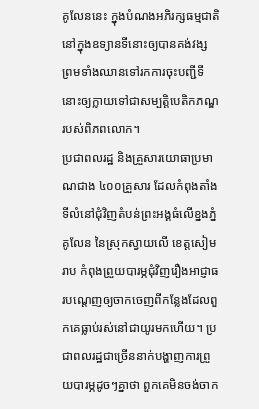គូលែននេះ ក្នុងបំណងអភិរក្សធម្មជាតិនៅក្នុងឧទ្យានទីនោះឲ្យបានគង់វង្ស ព្រមទាំងឈានទៅរកការចុះបញ្ជីទីនោះឲ្យក្លាយទៅជាសម្បត្តិបេតិកភណ្ឌរបស់ពិភពលោក។
ប្រជាពលរដ្ឋ និងគ្រួសារយោធាប្រមាណជាង ៤០០គ្រួសារ ដែលកំពុងតាំងទីលំនៅជុំវិញតំបន់ព្រះអង្គធំលើខ្នងភ្នំគូលែន នៃស្រុកស្វាយលើ ខេត្តសៀមរាប កំពុងព្រួយបារម្ភជុំវិញរឿងអាជ្ញាធរបណ្ដេញឲ្យចាកចេញពីកន្លែងដែលពួកគេធ្លាប់រស់នៅជាយូរមកហើយ។ ប្រជាពលរដ្ឋជាច្រើននាក់បង្ហាញការព្រួយបារម្ភដូចៗគ្នាថា ពួកគេមិនចង់ចាក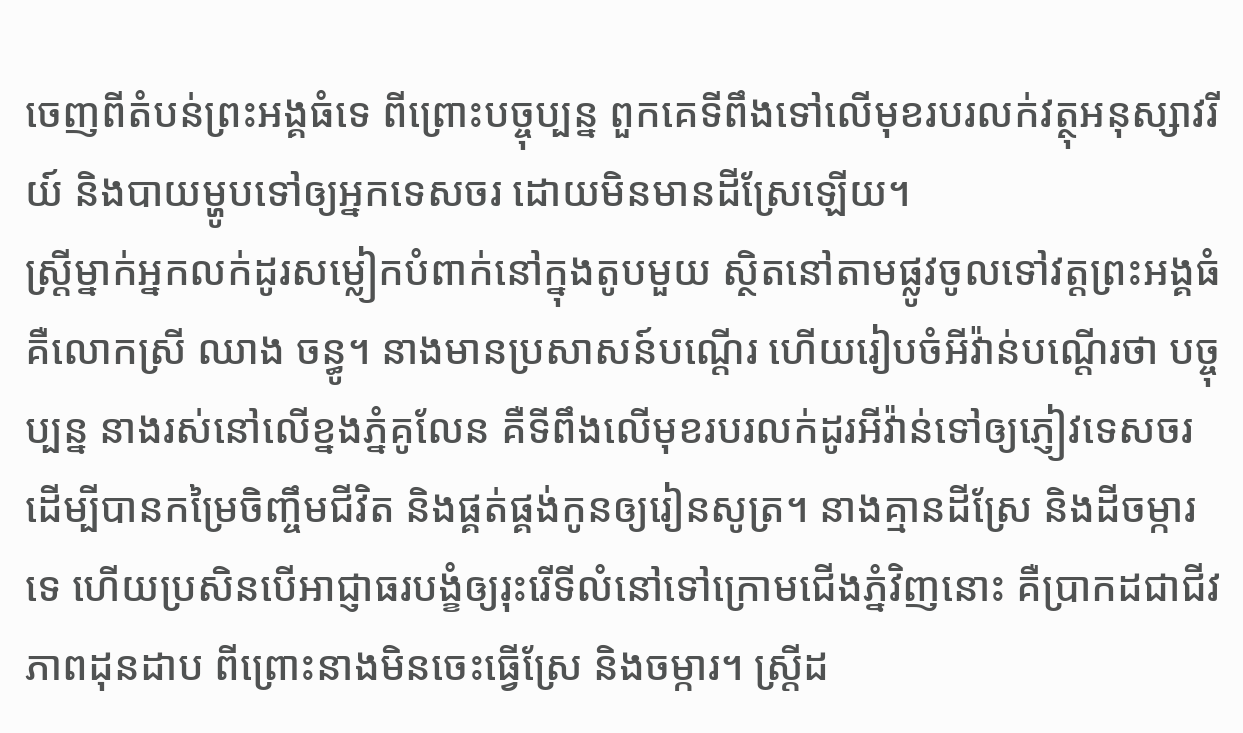ចេញពីតំបន់ព្រះអង្គធំទេ ពីព្រោះបច្ចុប្បន្ន ពួកគេទីពឹងទៅលើមុខរបរលក់វត្ថុអនុស្សាវរីយ៍ និងបាយម្ហូបទៅឲ្យអ្នកទេសចរ ដោយមិនមានដីស្រែឡើយ។
ស្ត្រីម្នាក់អ្នកលក់ដូរសម្លៀកបំពាក់នៅក្នុងតូបមួយ ស្ថិតនៅតាមផ្លូវចូលទៅវត្តព្រះអង្គធំ គឺលោកស្រី ឈាង ចន្ធូ។ នាងមានប្រសាសន៍បណ្ដើរ ហើយរៀបចំអីវ៉ាន់បណ្ដើរថា បច្ចុប្បន្ន នាងរស់នៅលើខ្នងភ្នំគូលែន គឺទីពឹងលើមុខរបរលក់ដូរអីវ៉ាន់ទៅឲ្យភ្ញៀវទេសចរ ដើម្បីបានកម្រៃចិញ្ចឹមជីវិត និងផ្គត់ផ្គង់កូនឲ្យរៀនសូត្រ។ នាងគ្មានដីស្រែ និងដីចម្ការទេ ហើយប្រសិនបើអាជ្ញាធរបង្ខំឲ្យរុះរើទីលំនៅទៅក្រោមជើងភ្នំវិញនោះ គឺប្រាកដជាជីវភាពដុនដាប ពីព្រោះនាងមិនចេះធ្វើស្រែ និងចម្ការ។ ស្ត្រីដ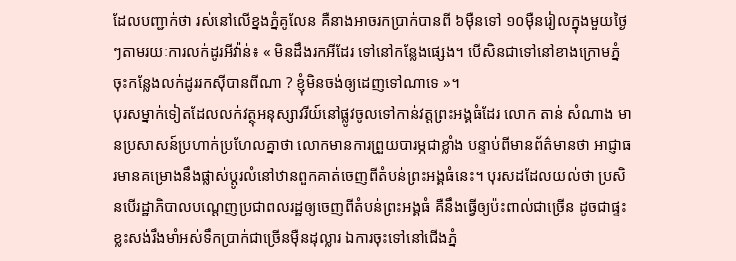ដែលបញ្ជាក់ថា រស់នៅលើខ្នងភ្នំគូលែន គឺនាងអាចរកប្រាក់បានពី ៦ម៉ឺនទៅ ១០ម៉ឺនរៀលក្នុងមួយថ្ងៃៗតាមរយៈការលក់ដូរអីវ៉ាន់៖ « មិនដឹងរកអីដែរ ទៅនៅកន្លែងផ្សេង។ បើសិនជាទៅនៅខាងក្រោមភ្នំ ចុះកន្លែងលក់ដូររកស៊ីបានពីណា ? ខ្ញុំមិនចង់ឲ្យដេញទៅណាទេ »។
បុរសម្នាក់ទៀតដែលលក់វត្ថុអនុស្សាវរីយ៍នៅផ្លូវចូលទៅកាន់វត្តព្រះអង្គធំដែរ លោក តាន់ សំណាង មានប្រសាសន៍ប្រហាក់ប្រហែលគ្នាថា លោកមានការព្រួយបារម្ភជាខ្លាំង បន្ទាប់ពីមានព័ត៌មានថា អាជ្ញាធរមានគម្រោងនឹងផ្លាស់ប្ដូរលំនៅឋានពួកគាត់ចេញពីតំបន់ព្រះអង្គធំនេះ។ បុរសដដែលយល់ថា ប្រសិនបើរដ្ឋាភិបាលបណ្ដេញប្រជាពលរដ្ឋឲ្យចេញពីតំបន់ព្រះអង្គធំ គឺនឹងធ្វើឲ្យប៉ះពាល់ជាច្រើន ដូចជាផ្ទះខ្លះសង់រឹងមាំអស់ទឹកប្រាក់ជាច្រើនម៉ឺនដុល្លារ ឯការចុះទៅនៅជើងភ្នំ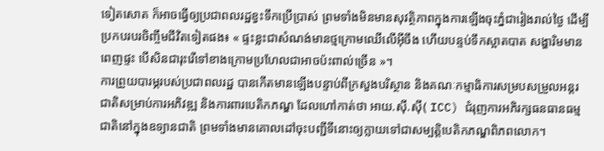ទៀតសោត ក៏អាចធ្វើឲ្យប្រជាពលរដ្ឋខ្វះទឹកប្រើប្រាស់ ព្រមទាំងមិនមានសុវត្ថិភាពក្នុងការឡើងចុះភ្នំជារៀងរាល់ថ្ងៃ ដើម្បីប្រកបរបរចិញ្ចឹមជីវិតទៀតផង៖ « ផ្ទះខ្លះជាសំណង់មានថ្មក្រោមឈើលើអ៊ីចឹង ហើយបន្ទប់ទឹកស្អាតបាត សង្ហារិមមានពេញផ្ទះ បើសិនជារុះរើទៅខាងក្រោមប្រហែលជាអាចប៉ះពាល់ច្រើន »។
ការព្រួយបារម្ភរបស់ប្រជាពលរដ្ឋ បានកើតមានឡើងបន្ទាប់ពីក្រសួងបរិស្ថាន និងគណៈកម្មាធិការសម្របសម្រួលអន្តរជាតិសម្រាប់ការអភិវឌ្ឍ និងការពារបេតិកភណ្ឌ ដែលហៅកាត់ថា អាយ.ស៊ី.ស៊ី( ICC) ជំរុញការអភិរក្សធនធានធម្មជាតិនៅក្នុងឧទ្យានជាតិ ព្រមទាំងមានគោលដៅចុះបញ្ជីទីនោះឲ្យក្លាយទៅជាសម្បត្តិបេតិកភណ្ឌពិភពលោក។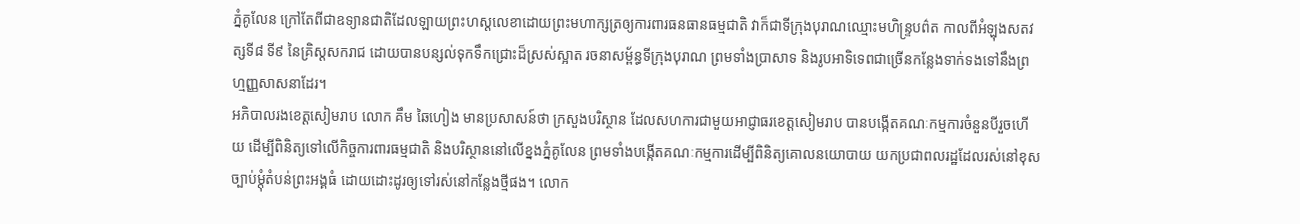ភ្នំគូលែន ក្រៅតែពីជាឧទ្យានជាតិដែលឡាយព្រះហស្ដលេខាដោយព្រះមហាក្សត្រឲ្យការពារធនធានធម្មជាតិ វាក៏ជាទីក្រុងបុរាណឈ្មោះមហិន្ទ្របព៌ត កាលពីអំឡុងសតវត្សទី៨ ទី៩ នៃគ្រិស្ដសករាជ ដោយបានបន្សល់ទុកទឹកជ្រោះដ៏ស្រស់ស្អាត រចនាសម្ព័ន្ធទីក្រុងបុរាណ ព្រមទាំងប្រាសាទ និងរូបអាទិទេពជាច្រើនកន្លែងទាក់ទងទៅនឹងព្រហ្មញ្ញសាសនាដែរ។
អភិបាលរងខេត្តសៀមរាប លោក គឹម ឆៃហៀង មានប្រសាសន៍ថា ក្រសួងបរិស្ថាន ដែលសហការជាមួយអាជ្ញាធរខេត្តសៀមរាប បានបង្កើតគណៈកម្មការចំនួនបីរួចហើយ ដើម្បីពិនិត្យទៅលើកិច្ចការពារធម្មជាតិ និងបរិស្ថាននៅលើខ្នងភ្នំគូលែន ព្រមទាំងបង្កើតគណៈកម្មការដើម្បីពិនិត្យគោលនយោបាយ យកប្រជាពលរដ្ឋដែលរស់នៅខុសច្បាប់ម្ដុំតំបន់ព្រះអង្គធំ ដោយដោះដូរឲ្យទៅរស់នៅកន្លែងថ្មីផង។ លោក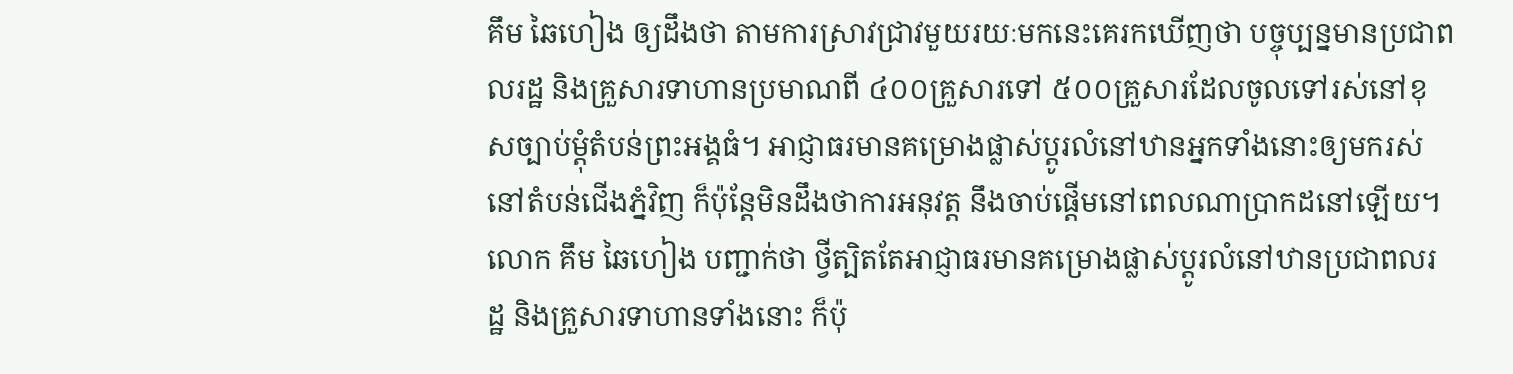គឹម ឆៃហៀង ឲ្យដឹងថា តាមការស្រាវជ្រាវមួយរយៈមកនេះគេរកឃើញថា បច្ចុប្បន្នមានប្រជាពលរដ្ឋ និងគ្រួសារទាហានប្រមាណពី ៤០០គ្រួសារទៅ ៥០០គ្រួសារដែលចូលទៅរស់នៅខុសច្បាប់ម្ដុំតំបន់ព្រះអង្គធំ។ អាជ្ញាធរមានគម្រោងផ្លាស់ប្ដូរលំនៅឋានអ្នកទាំងនោះឲ្យមករស់នៅតំបន់ជើងភ្នំវិញ ក៏ប៉ុន្តែមិនដឹងថាការអនុវត្ត នឹងចាប់ផ្ដើមនៅពេលណាប្រាកដនៅឡើយ។ លោក គឹម ឆៃហៀង បញ្ជាក់ថា ថ្វីត្បិតតែអាជ្ញាធរមានគម្រោងផ្លាស់ប្ដូរលំនៅឋានប្រជាពលរដ្ឋ និងគ្រួសារទាហានទាំងនោះ ក៏ប៉ុ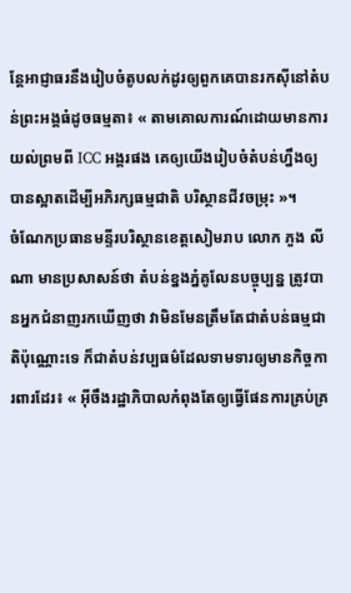ន្តែអាជ្ញាធរនឹងរៀបចំតូបលក់ដូរឲ្យពួកគេបានរកស៊ីនៅតំបន់ព្រះអង្គធំដូចធម្មតា៖ « តាមគោលការណ៍ដោយមានការយល់ព្រមពី ICC អង្គរផង គេឲ្យយើងរៀបចំតំបន់ហ្នឹងឲ្យបានស្អាតដើម្បីអភិរក្សធម្មជាតិ បរិស្ថានជីវចម្រុះ »។
ចំណែកប្រធានមន្ទីរបរិស្ថានខេត្តសៀមរាប លោក ភួង លីណា មានប្រសាសន៍ថា តំបន់ខ្នងភ្នំគូលែនបច្ចុប្បន្ន ត្រូវបានអ្នកជំនាញរកឃើញថា វាមិនមែនត្រឹមតែជាតំបន់ធម្មជាតិប៉ុណ្ណោះទេ ក៏ជាតំបន់វប្បធម៌ដែលទាមទារឲ្យមានកិច្ចការពារដែរ៖ « អ៊ីចឹងរដ្ឋាភិបាលកំពុងតែឲ្យធ្វើផែនការគ្រប់គ្រ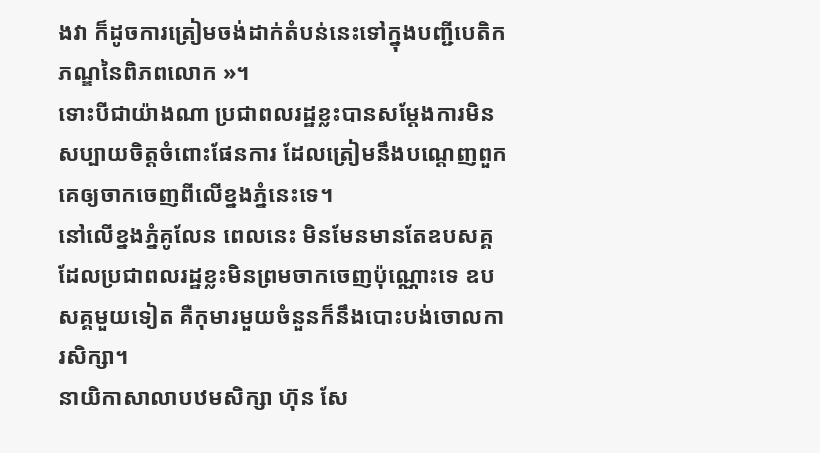ងវា ក៏ដូចការត្រៀមចង់ដាក់តំបន់នេះទៅក្នុងបញ្ជីបេតិកភណ្ឌនៃពិភពលោក »។
ទោះបីជាយ៉ាងណា ប្រជាពលរដ្ឋខ្លះបានសម្ដែងការមិនសប្បាយចិត្តចំពោះផែនការ ដែលត្រៀមនឹងបណ្ដេញពួកគេឲ្យចាកចេញពីលើខ្នងភ្នំនេះទេ។
នៅលើខ្នងភ្នំគូលែន ពេលនេះ មិនមែនមានតែឧបសគ្គដែលប្រជាពលរដ្ឋខ្លះមិនព្រមចាកចេញប៉ុណ្ណោះទេ ឧបសគ្គមួយទៀត គឺកុមារមួយចំនួនក៏នឹងបោះបង់ចោលការសិក្សា។
នាយិកាសាលាបឋមសិក្សា ហ៊ុន សែ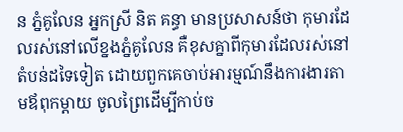ន ភ្នំគូលែន អ្នកស្រី និត គន្ធា មានប្រសាសន៍ថា កុមារដែលរស់នៅលើខ្នងភ្នំគូលែន គឺខុសគ្នាពីកុមារដែលរស់នៅតំបន់ដទៃទៀត ដោយពួកគេចាប់អារម្មណ៍នឹងការងារតាមឪពុកម្ដាយ ចូលព្រៃដើម្បីកាប់ច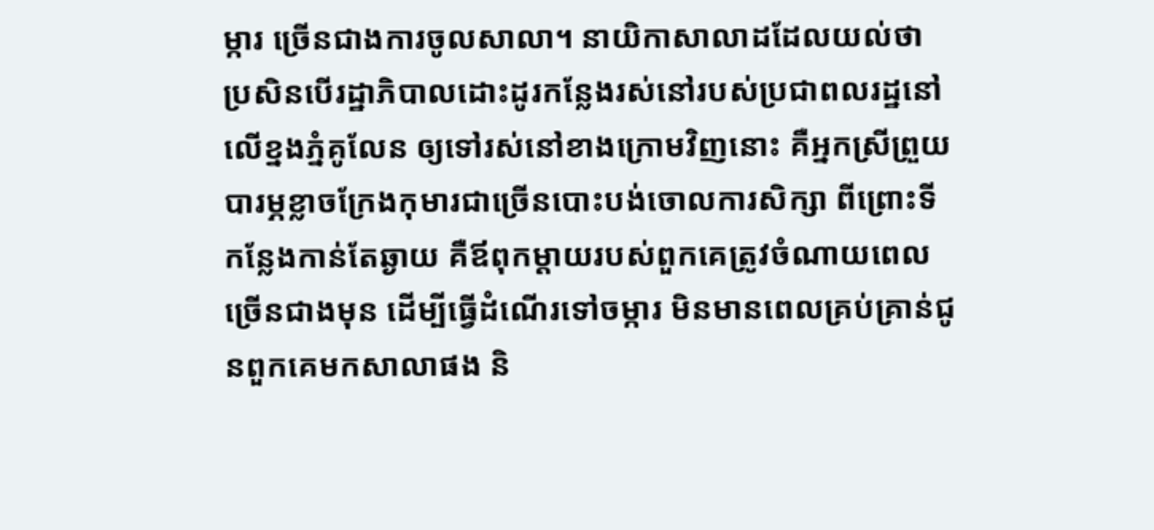ម្ការ ច្រើនជាងការចូលសាលា។ នាយិកាសាលាដដែលយល់ថា ប្រសិនបើរដ្ឋាភិបាលដោះដូរកន្លែងរស់នៅរបស់ប្រជាពលរដ្ឋនៅលើខ្នងភ្នំគូលែន ឲ្យទៅរស់នៅខាងក្រោមវិញនោះ គឺអ្នកស្រីព្រួយបារម្ភខ្លាចក្រែងកុមារជាច្រើនបោះបង់ចោលការសិក្សា ពីព្រោះទីកន្លែងកាន់តែឆ្ងាយ គឺឪពុកម្តាយរបស់ពួកគេត្រូវចំណាយពេលច្រើនជាងមុន ដើម្បីធ្វើដំណើរទៅចម្ការ មិនមានពេលគ្រប់គ្រាន់ជូនពួកគេមកសាលាផង និ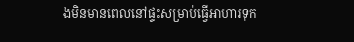ងមិនមានពេលនៅផ្ទះសម្រាប់ធ្វើអាហារទុក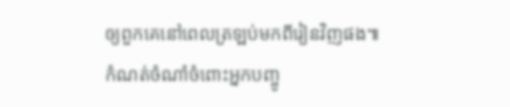ឲ្យពួកគេនៅពេលត្រឡប់មកពីរៀនវិញផង៕
កំណត់ចំណាំចំពោះអ្នកបញ្ចូ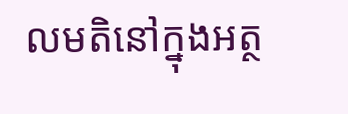លមតិនៅក្នុងអត្ថ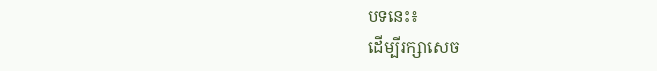បទនេះ៖
ដើម្បីរក្សាសេច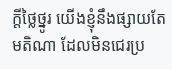ក្ដីថ្លៃថ្នូរ យើងខ្ញុំនឹងផ្សាយតែមតិណា ដែលមិនជេរប្រ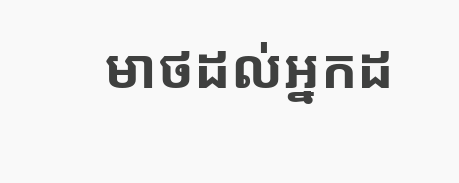មាថដល់អ្នកដ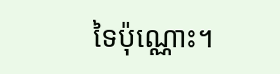ទៃប៉ុណ្ណោះ។